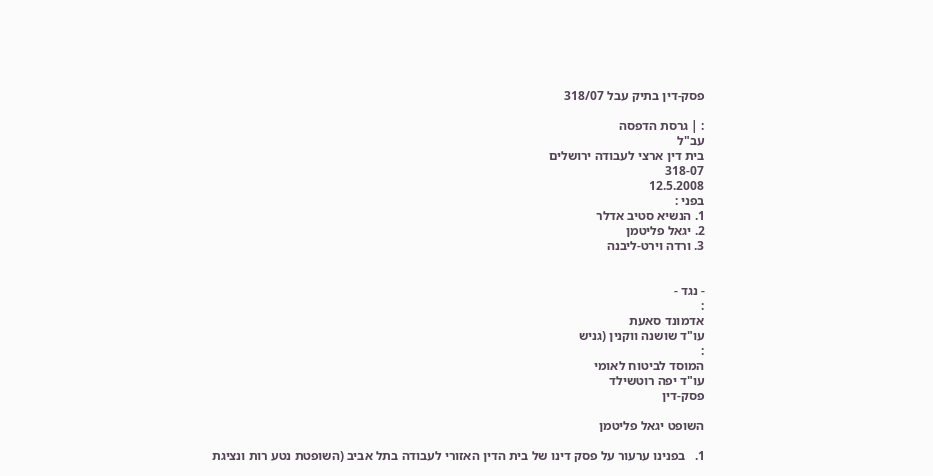פסק-דין בתיק עבל 318/07

: | גרסת הדפסה
עב"ל
בית דין ארצי לעבודה ירושלים
318-07
12.5.2008
בפני :
1. הנשיא סטיב אדלר
2. יגאל פליטמן
3. ורדה וירט-ליבנה


- נגד -
:
אדמונד סאעת
עו"ד שושנה ווקנין (גניש
:
המוסד לביטוח לאומי
עו"ד יפה רוטשילד
פסק-דין

השופט יגאל פליטמן

1.   בפנינו ערעור על פסק דינו של בית הדין האזורי לעבודה בתל אביב (השופטת נטע רות ונציגת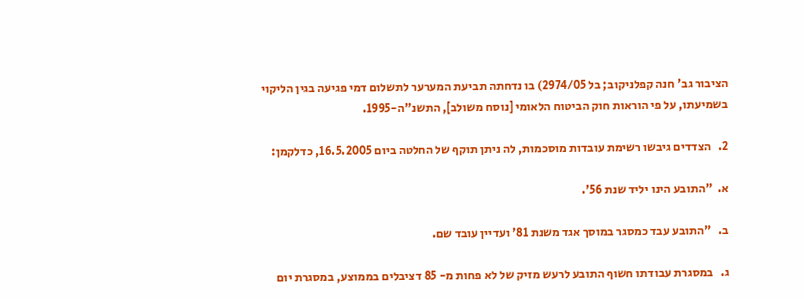הציבור גב' חנה קפלניקוב; בל 2974/05) בו נדחתה תביעת המערער לתשלום דמי פגיעה בגין הליקוי בשמיעתו, על פי הוראות חוק הביטוח הלאומי [נוסח משולב], התשנ"ה-1995.

2.   הצדדים גיבשו רשימת עובדות מוסכמות, לה ניתן תוקף של החלטה ביום 16.5.2005, כדלקמן:

א.  "התובע הינו יליד שנת 56'.

ב.   "התובע עבד כמסגר במוסך אגד משנת 81' ועדיין עובד שם.

ג.   במסגרת עבודתו חשוף התובע לרעש מזיק של לא פחות מ- 85 דציבלים בממוצע, במסגרת יום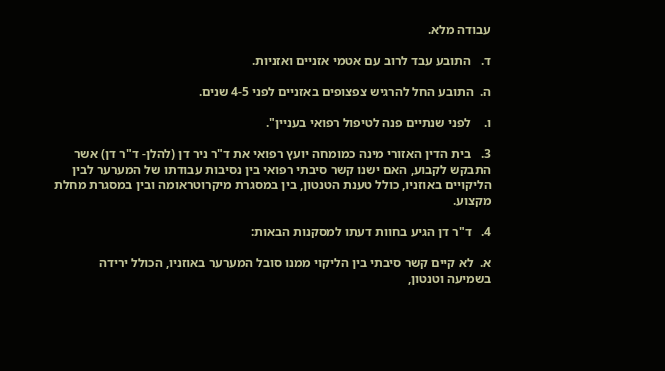עבודה מלא.

ד.   התובע עבד לרוב עם אטמי אזניים ואזניות.

ה.  התובע החל להרגיש צפצופים באזניים לפני 4-5 שנים.

ו.    לפני שנתיים פנה לטיפול רפואי בעניין".

3.   בית הדין האזורי מינה כמומחה יועץ רפואי את ד"ר ניר דן (להלן- ד"ר דן) אשר התבקש לקבוע, האם ישנו קשר סיבתי רפואי בין נסיבות עבודתו של המערער לבין הליקויים באוזניו, כולל טענת הטנטון, בין במסגרת מיקרוטראומה ובין במסגרת מחלת מקצוע.

4.   ד"ר דן הגיע בחוות דעתו למסקנות הבאות:

א.  לא קיים קשר סיבתי בין הליקוי ממנו סובל המערער באוזניו, הכולל ירידה בשמיעה וטנטון,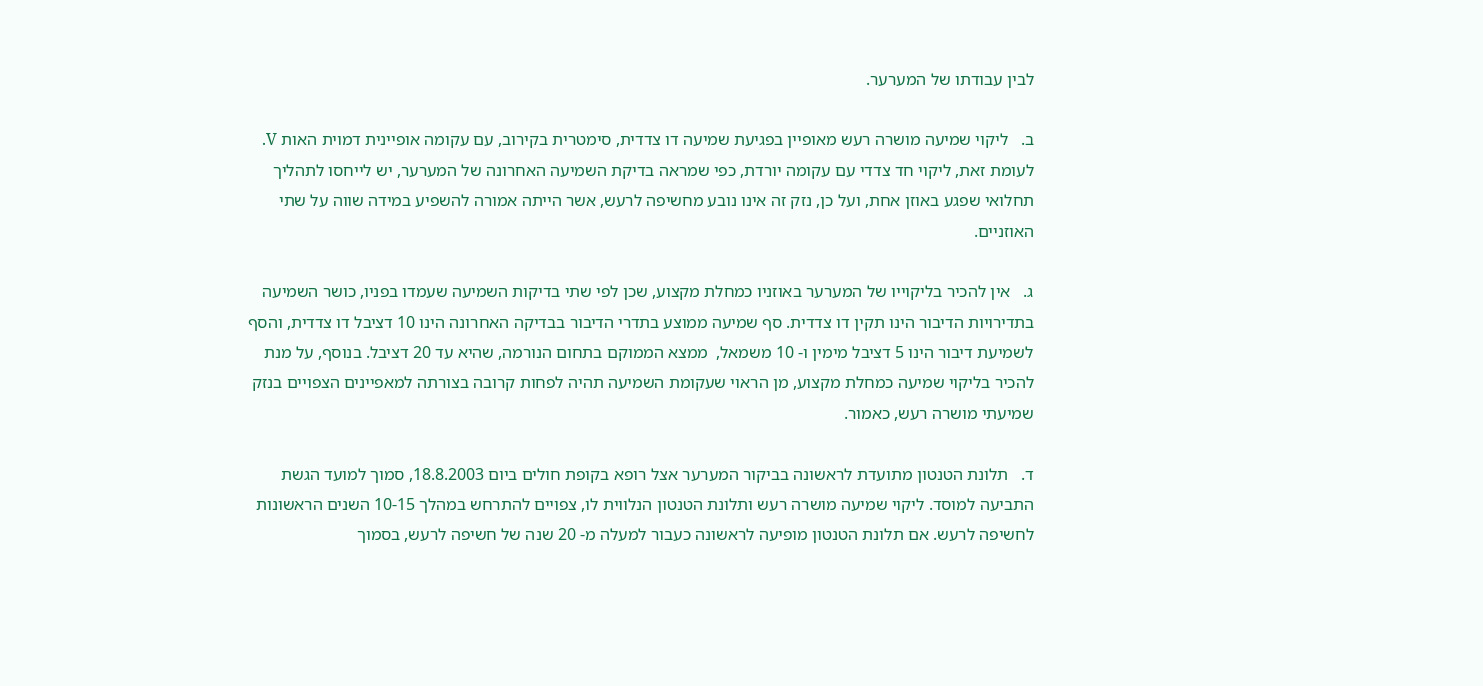לבין עבודתו של המערער.

ב.   ליקוי שמיעה מושרה רעש מאופיין בפגיעת שמיעה דו צדדית, סימטרית בקירוב, עם עקומה אופיינית דמוית האות V.  לעומת זאת, ליקוי חד צדדי עם עקומה יורדת, כפי שמראה בדיקת השמיעה האחרונה של המערער, יש לייחסו לתהליך תחלואי שפגע באוזן אחת, ועל כן, נזק זה אינו נובע מחשיפה לרעש, אשר הייתה אמורה להשפיע במידה שווה על שתי האוזניים.

ג.   אין להכיר בליקוייו של המערער באוזניו כמחלת מקצוע, שכן לפי שתי בדיקות השמיעה שעמדו בפניו, כושר השמיעה בתדירויות הדיבור הינו תקין דו צדדית. סף שמיעה ממוצע בתדרי הדיבור בבדיקה האחרונה הינו 10 דציבל דו צדדית, והסף לשמיעת דיבור הינו 5 דציבל מימין ו- 10 משמאל,  ממצא הממוקם בתחום הנורמה, שהיא עד 20 דציבל. בנוסף, על מנת להכיר בליקוי שמיעה כמחלת מקצוע, מן הראוי שעקומת השמיעה תהיה לפחות קרובה בצורתה למאפיינים הצפויים בנזק שמיעתי מושרה רעש, כאמור.

ד.   תלונת הטנטון מתועדת לראשונה בביקור המערער אצל רופא בקופת חולים ביום 18.8.2003, סמוך למועד הגשת התביעה למוסד. ליקוי שמיעה מושרה רעש ותלונת הטנטון הנלווית לו, צפויים להתרחש במהלך 10-15 השנים הראשונות לחשיפה לרעש. אם תלונת הטנטון מופיעה לראשונה כעבור למעלה מ- 20 שנה של חשיפה לרעש, בסמוך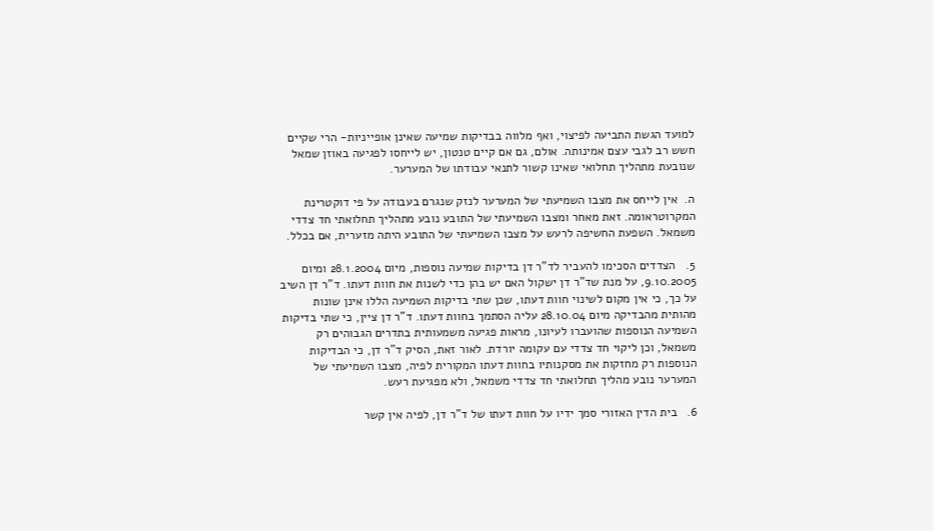למועד הגשת התביעה לפיצוי, ואף מלווה בבדיקות שמיעה שאינן אופייניות- הרי שקיים חשש רב לגבי עצם אמינותה. אולם, גם אם קיים טנטון, יש לייחסו לפגיעה באוזן שמאל שנובעת מתהליך תחלואי שאינו קשור לתנאי עבודתו של המערער.

ה.  אין לייחס את מצבו השמיעתי של המערער לנזק שנגרם בעבודה על פי דוקטרינת המקרוטראומה. זאת מאחר ומצבו השמיעתי של התובע נובע מתהליך תחלואתי חד צדדי משמאל. השפעת החשיפה לרעש על מצבו השמיעתי של התובע היתה מזערית, אם בכלל.

5.   הצדדים הסכימו להעביר לד"ר דן בדיקות שמיעה נוספות, מיום 28.1.2004 ומיום 9.10.2005, על מנת שד"ר דן ישקול האם יש בהן כדי לשנות את חוות דעתו. ד"ר דן השיב על כך, כי אין מקום לשינוי חוות דעתו, שכן שתי בדיקות השמיעה הללו אינן שונות מהותית מהבדיקה מיום 28.10.04 עליה הסתמך בחוות דעתו. ד"ר דן ציין, כי שתי בדיקות השמיעה הנוספות שהועברו לעיונו, מראות פגיעה משמעותית בתדרים הגבוהים רק משמאל, וכן ליקוי חד צדדי עם עקומה יורדת. לאור זאת, הסיק ד"ר דן, כי הבדיקות הנוספות רק מחזקות את מסקנותיו בחוות דעתו המקורית לפיה, מצבו השמיעתי של המערער נובע מהליך תחלואתי חד צדדי משמאל, ולא מפגיעת רעש.

6.   בית הדין האזורי סמך ידיו על חוות דעתו של ד"ר דן, לפיה אין קשר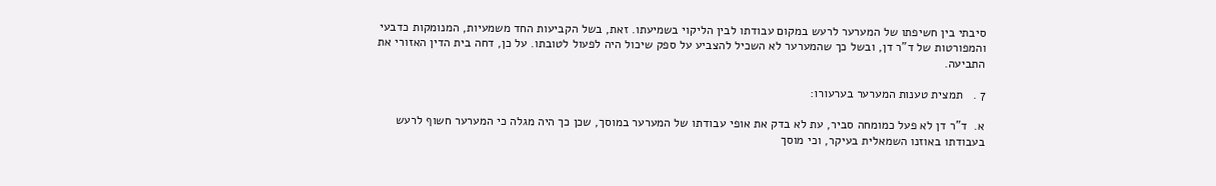סיבתי בין חשיפתו של המערער לרעש במקום עבודתו לבין הליקוי בשמיעתו. זאת, בשל הקביעות החד משמעיות, המנומקות כדבעי והמפורטות של ד"ר דן, ובשל כך שהמערער לא השכיל להצביע על ספק שיכול היה לפעול לטובתו. על כן, דחה בית הדין האזורי את התביעה.

7 .   תמצית טענות המערער בערעורו:

א.  ד"ר דן לא פעל כמומחה סביר, עת לא בדק את אופי עבודתו של המערער במוסך, שכן כך היה מגלה כי המערער חשוף לרעש בעבודתו באוזנו השמאלית בעיקר, וכי מוסך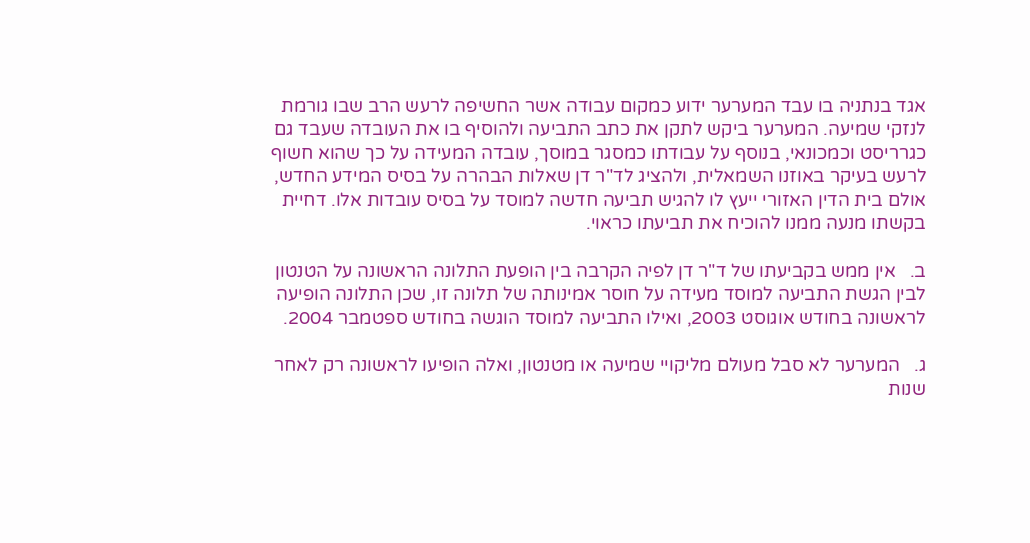אגד בנתניה בו עבד המערער ידוע כמקום עבודה אשר החשיפה לרעש הרב שבו גורמת לנזקי שמיעה. המערער ביקש לתקן את כתב התביעה ולהוסיף בו את העובדה שעבד גם כגרריסט וכמכונאי, בנוסף על עבודתו כמסגר במוסך, עובדה המעידה על כך שהוא חשוף לרעש בעיקר באוזנו השמאלית, ולהציג לד"ר דן שאלות הבהרה על בסיס המידע החדש, אולם בית הדין האזורי ייעץ לו להגיש תביעה חדשה למוסד על בסיס עובדות אלו. דחיית בקשתו מנעה ממנו להוכיח את תביעתו כראוי.

ב.   אין ממש בקביעתו של ד"ר דן לפיה הקרבה בין הופעת התלונה הראשונה על הטנטון לבין הגשת התביעה למוסד מעידה על חוסר אמינותה של תלונה זו, שכן התלונה הופיעה לראשונה בחודש אוגוסט 2003, ואילו התביעה למוסד הוגשה בחודש ספטמבר 2004.

ג.   המערער לא סבל מעולם מליקויי שמיעה או מטנטון, ואלה הופיעו לראשונה רק לאחר שנות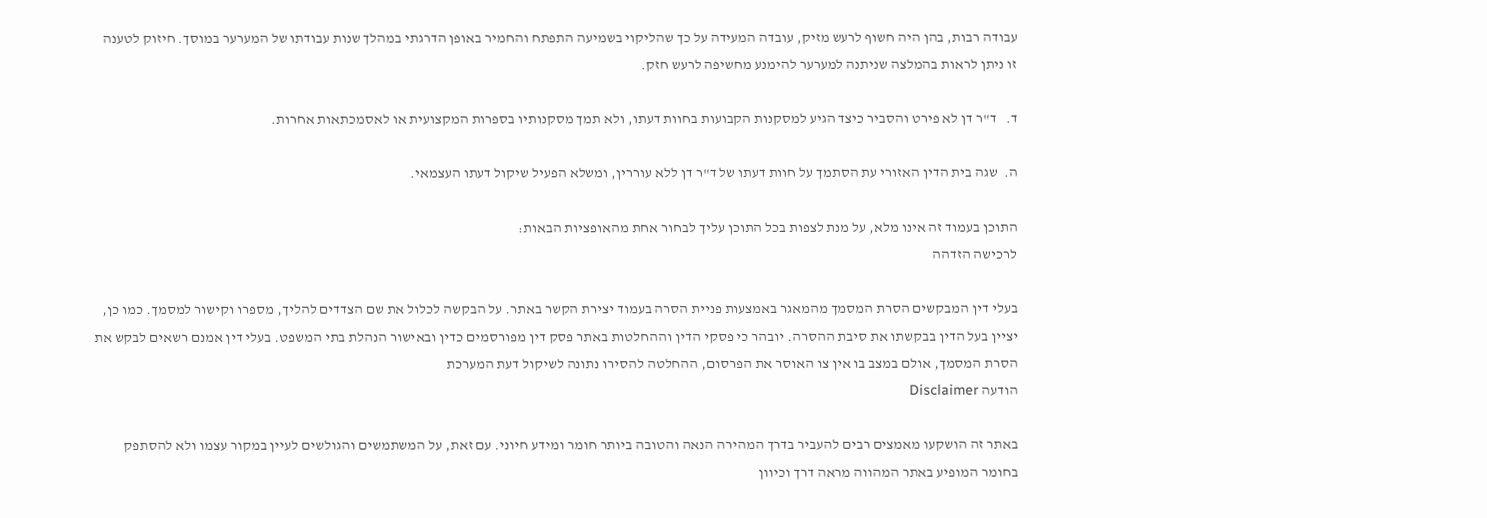עבודה רבות, בהן היה חשוף לרעש מזיק, עובדה המעידה על כך שהליקוי בשמיעה התפתח והחמיר באופן הדרגתי במהלך שנות עבודתו של המערער במוסך. חיזוק לטענה זו ניתן לראות בהמלצה שניתנה למערער להימנע מחשיפה לרעש חזק.

ד.   ד"ר דן לא פירט והסביר כיצד הגיע למסקנות הקבועות בחוות דעתו, ולא תמך מסקנותיו בספרות המקצועית או לאסמכתאות אחרות.

ה.  שגה בית הדין האזורי עת הסתמך על חוות דעתו של ד"ר דן ללא עוררין, ומשלא הפעיל שיקול דעתו העצמאי.

התוכן בעמוד זה אינו מלא, על מנת לצפות בכל התוכן עליך לבחור אחת מהאופציות הבאות:
לרכישה הזדהה

בעלי דין המבקשים הסרת המסמך מהמאגר באמצעות פניית הסרה בעמוד יצירת הקשר באתר. על הבקשה לכלול את שם הצדדים להליך, מספרו וקישור למסמך. כמו כן, יציין בעל הדין בבקשתו את סיבת ההסרה. יובהר כי פסקי הדין וההחלטות באתר פסק דין מפורסמים כדין ובאישור הנהלת בתי המשפט. בעלי דין אמנם רשאים לבקש את הסרת המסמך, אולם במצב בו אין צו האוסר את הפרסום, ההחלטה להסירו נתונה לשיקול דעת המערכת
הודעה Disclaimer

באתר זה הושקעו מאמצים רבים להעביר בדרך המהירה הנאה והטובה ביותר חומר ומידע חיוני. עם זאת, על המשתמשים והגולשים לעיין במקור עצמו ולא להסתפק בחומר המופיע באתר המהווה מראה דרך וכיוון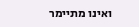ואינו מתיימר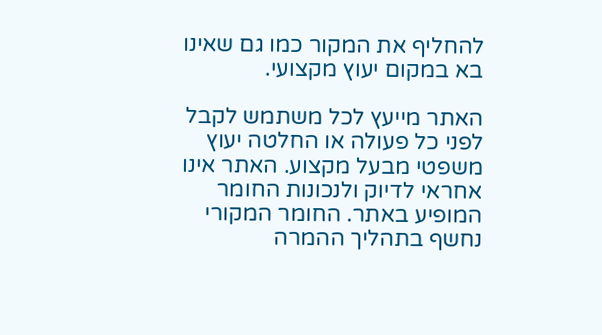להחליף את המקור כמו גם שאינו בא במקום יעוץ מקצועי.

האתר מייעץ לכל משתמש לקבל לפני כל פעולה או החלטה יעוץ משפטי מבעל מקצוע. האתר אינו אחראי לדיוק ולנכונות החומר המופיע באתר. החומר המקורי נחשף בתהליך ההמרה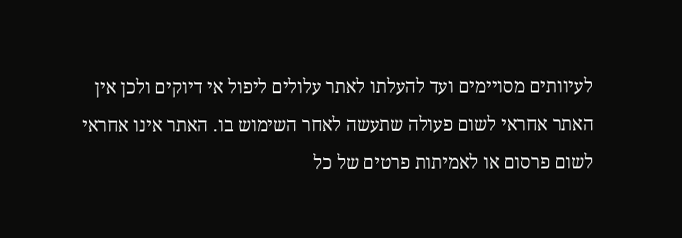לעיוותים מסויימים ועד להעלתו לאתר עלולים ליפול אי דיוקים ולכן אין האתר אחראי לשום פעולה שתעשה לאחר השימוש בו. האתר אינו אחראי לשום פרסום או לאמיתות פרטים של כל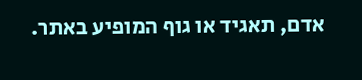אדם, תאגיד או גוף המופיע באתר.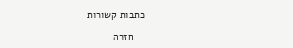כתבות קשורות

    חזרה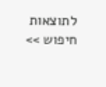לתוצאות חיפוש >>